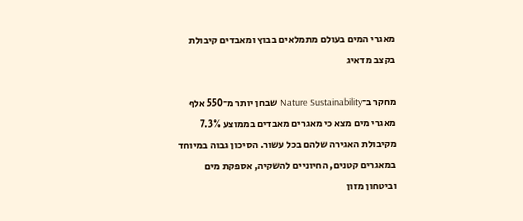מאגרי המים בעולם מתמלאים בבוץ ומאבדים קיבולת בקצב מדאיג

מחקר ב־Nature Sustainability שבחן יותר מ־550 אלף מאגרי מים מצא כי מאגרים מאבדים בממוצע 7.3% מקיבולת האגירה שלהם בכל עשור. הסיכון גבוה במיוחד במאגרים קטנים, החיוניים להשקיה, אספקת מים וביטחון מזון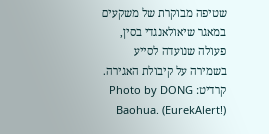שטיפה מבוקרת של משקעים במאגר שיאולאנגדי בסין, פעולה שנועדה לסייע בשמירה על קיבולת האגירה.
קרדיט: Photo by DONG Baohua. (EurekAlert!)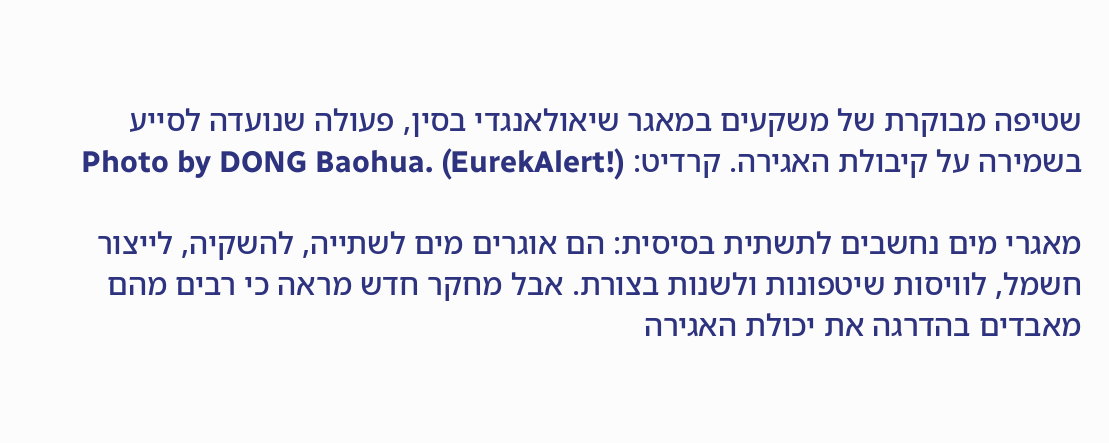שטיפה מבוקרת של משקעים במאגר שיאולאנגדי בסין, פעולה שנועדה לסייע בשמירה על קיבולת האגירה. קרדיט: Photo by DONG Baohua. (EurekAlert!)

מאגרי מים נחשבים לתשתית בסיסית: הם אוגרים מים לשתייה, להשקיה, לייצור חשמל, לוויסות שיטפונות ולשנות בצורת. אבל מחקר חדש מראה כי רבים מהם מאבדים בהדרגה את יכולת האגירה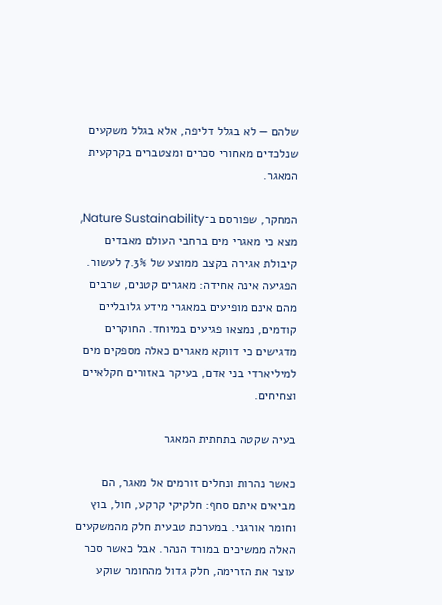שלהם — לא בגלל דליפה, אלא בגלל משקעים שנלכדים מאחורי סכרים ומצטברים בקרקעית המאגר.

המחקר, שפורסם ב־Nature Sustainability, מצא כי מאגרי מים ברחבי העולם מאבדים קיבולת אגירה בקצב ממוצע של 7.3% לעשור. הפגיעה אינה אחידה: מאגרים קטנים, שרבים מהם אינם מופיעים במאגרי מידע גלובליים קודמים, נמצאו פגיעים במיוחד. החוקרים מדגישים כי דווקא מאגרים כאלה מספקים מים למיליארדי בני אדם, בעיקר באזורים חקלאיים וצחיחים.

בעיה שקטה בתחתית המאגר

כאשר נהרות ונחלים זורמים אל מאגר, הם מביאים איתם סחף: חלקיקי קרקע, חול, בוץ וחומר אורגני. במערכת טבעית חלק מהמשקעים האלה ממשיכים במורד הנהר. אבל כאשר סכר עוצר את הזרימה, חלק גדול מהחומר שוקע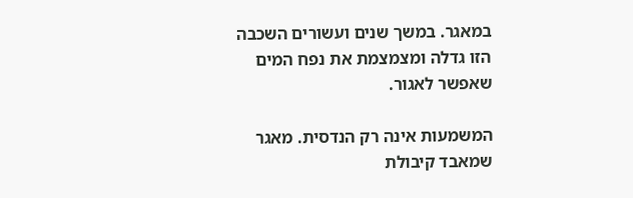במאגר. במשך שנים ועשורים השכבה הזו גדלה ומצמצמת את נפח המים שאפשר לאגור.

המשמעות אינה רק הנדסית. מאגר שמאבד קיבולת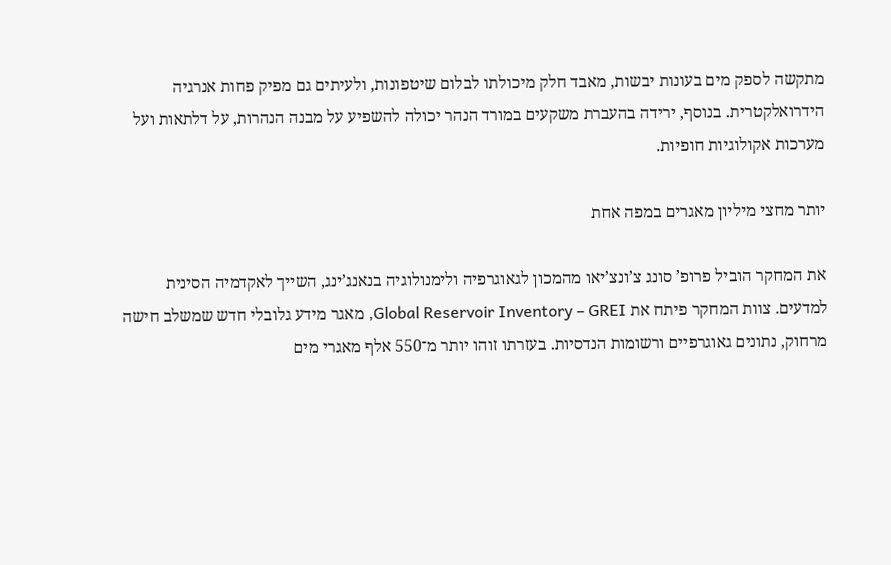מתקשה לספק מים בעונות יבשות, מאבד חלק מיכולתו לבלום שיטפונות, ולעיתים גם מפיק פחות אנרגיה הידרואלקטרית. בנוסף, ירידה בהעברת משקעים במורד הנהר יכולה להשפיע על מבנה הנהרות, על דלתאות ועל מערכות אקולוגיות חופיות.

יותר מחצי מיליון מאגרים במפה אחת

את המחקר הוביל פרופ’ סונג צ’ונצ’יאו מהמכון לגאוגרפיה ולימנולוגיה בנאנג’ינג, השייך לאקדמיה הסינית למדעים. צוות המחקר פיתח את Global Reservoir Inventory – GREI, מאגר מידע גלובלי חדש שמשלב חישה מרחוק, נתונים גאוגרפיים ורשומות הנדסיות. בעזרתו זוהו יותר מ־550 אלף מאגרי מים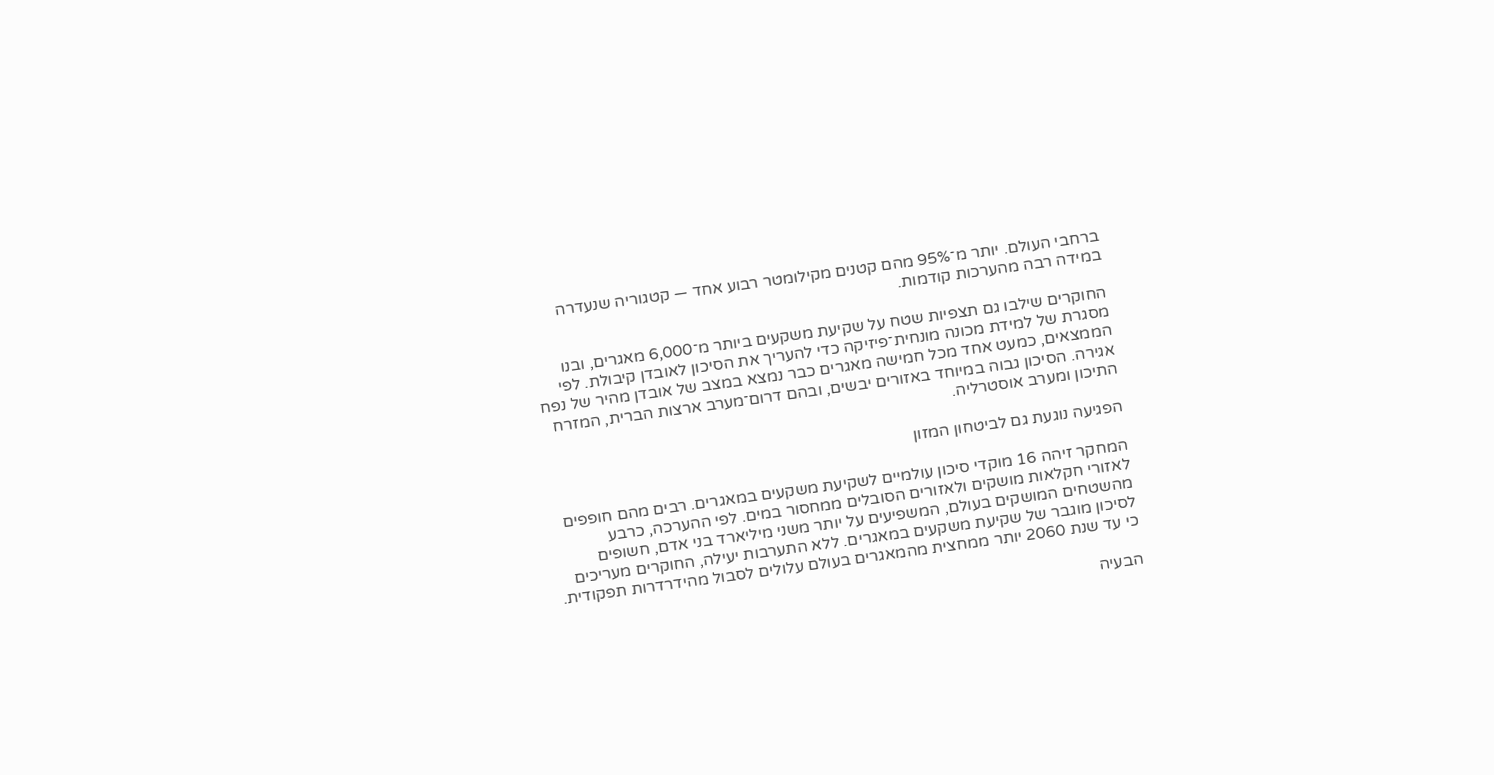ברחבי העולם. יותר מ־95% מהם קטנים מקילומטר רבוע אחד — קטגוריה שנעדרה במידה רבה מהערכות קודמות.

החוקרים שילבו גם תצפיות שטח על שקיעת משקעים ביותר מ־6,000 מאגרים, ובנו מסגרת של למידת מכונה מונחית־פיזיקה כדי להעריך את הסיכון לאובדן קיבולת. לפי הממצאים, כמעט אחד מכל חמישה מאגרים כבר נמצא במצב של אובדן מהיר של נפח אגירה. הסיכון גבוה במיוחד באזורים יבשים, ובהם דרום־מערב ארצות הברית, המזרח התיכון ומערב אוסטרליה.

הפגיעה נוגעת גם לביטחון המזון

המחקר זיהה 16 מוקדי סיכון עולמיים לשקיעת משקעים במאגרים. רבים מהם חופפים לאזורי חקלאות מושקים ולאזורים הסובלים ממחסור במים. לפי ההערכה, כרבע מהשטחים המושקים בעולם, המשפיעים על יותר משני מיליארד בני אדם, חשופים לסיכון מוגבר של שקיעת משקעים במאגרים. ללא התערבות יעילה, החוקרים מעריכים כי עד שנת 2060 יותר ממחצית מהמאגרים בעולם עלולים לסבול מהידרדרות תפקודית.

הבעיה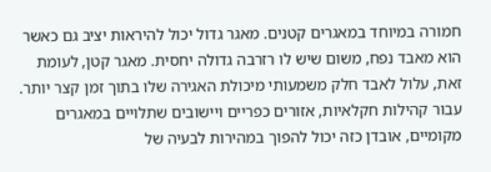חמורה במיוחד במאגרים קטנים. מאגר גדול יכול להיראות יציב גם כאשר הוא מאבד נפח, משום שיש לו רזרבה גדולה יחסית. מאגר קטן, לעומת זאת, עלול לאבד חלק משמעותי מיכולת האגירה שלו בתוך זמן קצר יותר. עבור קהילות חקלאיות, אזורים כפריים ויישובים שתלויים במאגרים מקומיים, אובדן כזה יכול להפוך במהירות לבעיה של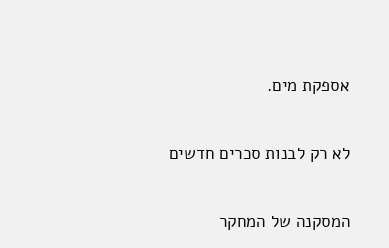אספקת מים.

לא רק לבנות סכרים חדשים

המסקנה של המחקר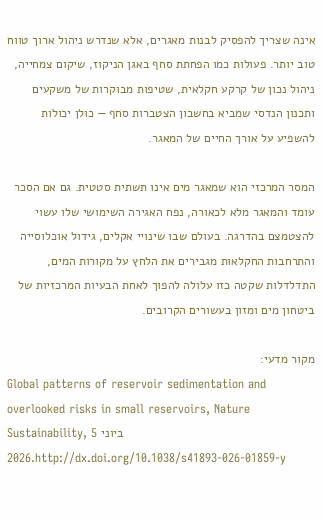אינה שצריך להפסיק לבנות מאגרים, אלא שנדרש ניהול ארוך טווח טוב יותר. פעולות כמו הפחתת סחף באגן הניקוז, שיקום צמחייה, ניהול נכון של קרקע חקלאית, שטיפות מבוקרות של משקעים ותכנון הנדסי שמביא בחשבון הצטברות סחף — כולן יכולות להשפיע על אורך החיים של המאגר.

המסר המרכזי הוא שמאגר מים אינו תשתית סטטית. גם אם הסכר עומד והמאגר מלא לכאורה, נפח האגירה השימושי שלו עשוי להצטמצם בהדרגה. בעולם שבו שינויי אקלים, גידול אוכלוסייה והתרחבות החקלאות מגבירים את הלחץ על מקורות המים, התדלדלות שקטה כזו עלולה להפוך לאחת הבעיות המרכזיות של ביטחון מים ומזון בעשורים הקרובים.

מקור מדעי:
Global patterns of reservoir sedimentation and overlooked risks in small reservoirs, Nature Sustainability, 5 ביוני 2026.http://dx.doi.org/10.1038/s41893-026-01859-y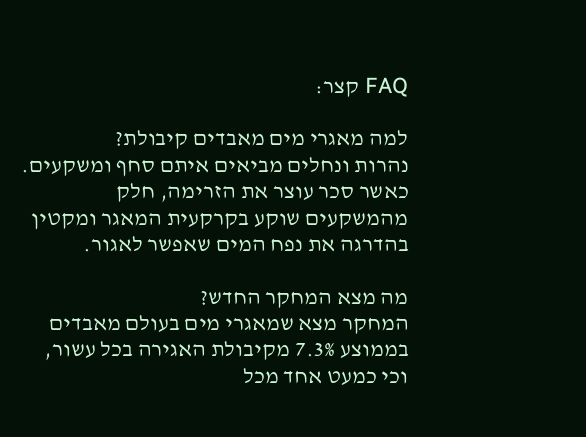FAQ קצר:

למה מאגרי מים מאבדים קיבולת?
נהרות ונחלים מביאים איתם סחף ומשקעים. כאשר סכר עוצר את הזרימה, חלק מהמשקעים שוקע בקרקעית המאגר ומקטין בהדרגה את נפח המים שאפשר לאגור.

מה מצא המחקר החדש?
המחקר מצא שמאגרי מים בעולם מאבדים בממוצע 7.3% מקיבולת האגירה בכל עשור, וכי כמעט אחד מכל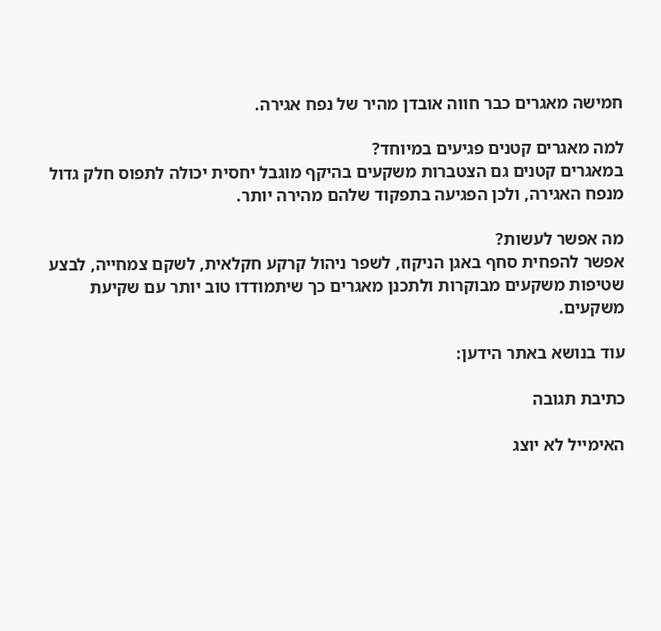חמישה מאגרים כבר חווה אובדן מהיר של נפח אגירה.

למה מאגרים קטנים פגיעים במיוחד?
במאגרים קטנים גם הצטברות משקעים בהיקף מוגבל יחסית יכולה לתפוס חלק גדול מנפח האגירה, ולכן הפגיעה בתפקוד שלהם מהירה יותר.

מה אפשר לעשות?
אפשר להפחית סחף באגן הניקוז, לשפר ניהול קרקע חקלאית, לשקם צמחייה, לבצע שטיפות משקעים מבוקרות ולתכנן מאגרים כך שיתמודדו טוב יותר עם שקיעת משקעים.

עוד בנושא באתר הידען:

כתיבת תגובה

האימייל לא יוצג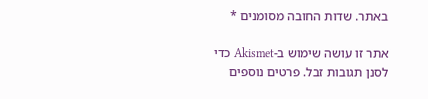באתר. שדות החובה מסומנים *

אתר זו עושה שימוש ב-Akismet כדי לסנן תגובות זבל. פרטים נוספים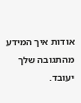אודות איך המידע מהתגובה שלך יעובד.